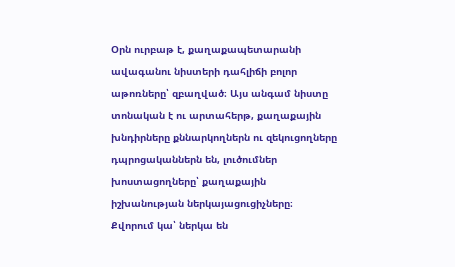Օրն ուրբաթ է, քաղաքապետարանի ավագանու նիստերի դահլիճի բոլոր աթոռները՝ զբաղված։ Այս անգամ նիստը տոնական է ու արտահերթ, քաղաքային խնդիրները քննարկողներն ու զեկուցողները դպրոցականներն են, լուծումներ խոստացողները՝ քաղաքային իշխանության ներկայացուցիչները։ Քվորում կա՝ ներկա են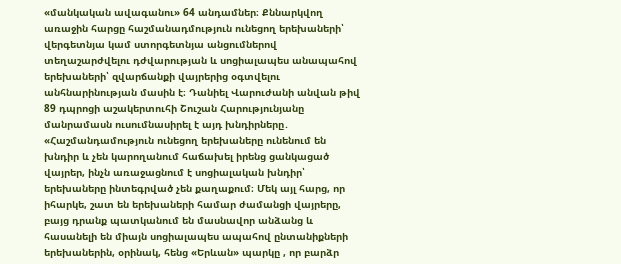«մանկական ավագանու» 64 անդամներ։ Քննարկվող առաջին հարցը հաշմանադմություն ունեցող երեխաների՝ վերգետնյա կամ ստորգետնյա անցումներով տեղաշարժվելու դժվարության և սոցիալապես անապահով երեխաների՝ զվարճանքի վայրերից օգտվելու անհնարինության մասին է։ Դանիել Վարուժանի անվան թիվ 89 դպրոցի աշակերտուհի Շուշան Հարությունյանը մանրամասն ուսումնասիրել է այդ խնդիրները․
«Հաշմանդամություն ունեցող երեխաները ունենում են խնդիր և չեն կարողանում հաճախել իրենց ցանկացած վայրեր, ինչն առաջացնում է սոցիալական խնդիր՝ երեխաները ինտեգրված չեն քաղաքում։ Մեկ այլ հարց, որ իհարկե, շատ են երեխաների համար ժամանցի վայրերը, բայց դրանք պատկանում են մասնավոր անձանց և հասանելի են միայն սոցիալապես ապահով ընտանիքների երեխաներին, օրինակ, հենց «Երևան» պարկը , որ բարձր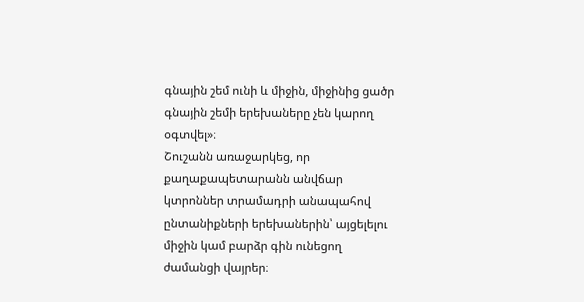գնային շեմ ունի և միջին, միջինից ցածր գնային շեմի երեխաները չեն կարող օգտվել»։
Շուշանն առաջարկեց, որ քաղաքապետարանն անվճար կտրոններ տրամադրի անապահով ընտանիքների երեխաներին՝ այցելելու միջին կամ բարձր գին ունեցող ժամանցի վայրեր։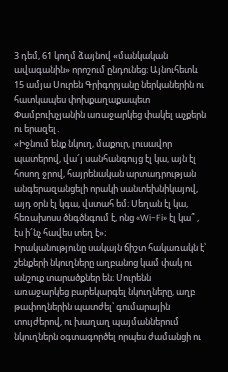3 դեմ, 61 կողմ ձայնով «մանկական ավագանին» որոշում ընդունեց։ Այնուհետև 15 ամյա Սուրեն Գրիգորյանը ներկաներին ու հատկապես փոխքաղաքապետ Փամբուխչյանին առաջարկեց փակել աչքերն ու երազել․
«Իջնում ենք նկուղ, մաքուր, լուսավոր պատերով, վա՜յ սանհանգույց էլ կա, այն էլ հոսող ջրով, հայրենական արտադրության անգերազանցելի որակի սանտեխնիկայով, այդ օրն էլ կգա, վստահ եմ։ Սեղան էլ կա, հեռախոսս ծնգծնգում է, ոնց «Wi-Fi» էլ կա՞ , էս ի՜նչ հավես տեղ է»։
Իրականությունը սակայն ճիշտ հակառակն է՝ շենքերի նկուղները աղբանոց կամ փակ ու անշուք տարածքներ են։ Սուրենն առաջարկեց բարեկարգել նկուղները, աղբ թափողներին պատժել՝ գումարային տույժերով, ու խաղաղ պայմաններում նկուղներն օգտագործել որպես ժամանցի ու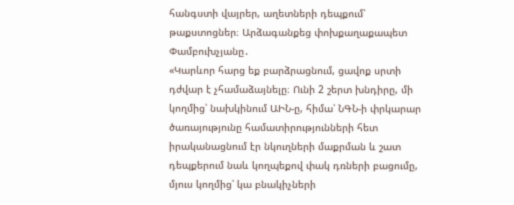հանգստի վայրեր, աղետների դեպքում՝ թաքստոցներ։ Արձագանքեց փոխքաղաքապետ Փամբուխչյանը․
«Կարևոր հարց եք բարձրացնում, ցավոք սրտի դժվար է չհամաձայնելը։ Ունի 2 շերտ խնդիրը, մի կողմից՝ նախկինում ԱԻՆ-ը, հիմա՝ ՆԳՆ-ի փրկարար ծառայությունը համատիրությունների հետ իրականացնում էր նկուղների մաքրման և շատ դեպքերում նաև կողպեքով փակ դռների բացումը, մյուս կողմից՝ կա բնակիչների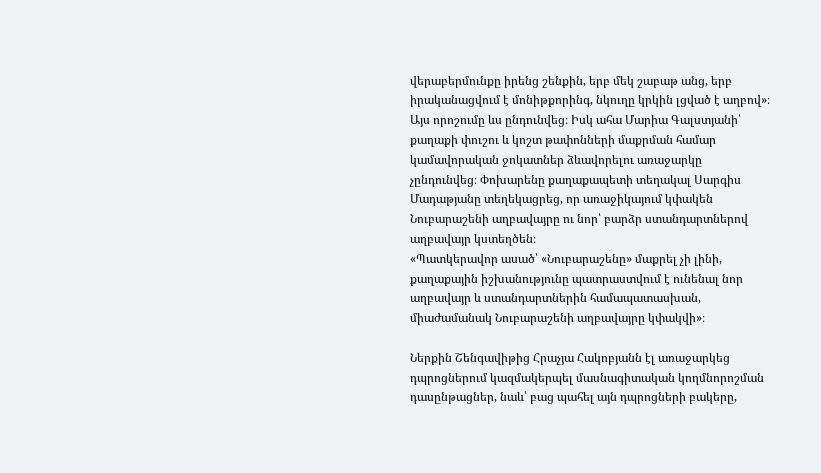վերաբերմունքը իրենց շենքին, երբ մեկ շաբաթ անց, երբ իրականացվում է մոնիթքորինգ, նկուղը կրկին լցված է աղբով»։
Այս որոշումը ևս ընդունվեց։ Իսկ ահա Մարիա Գալստյանի՝ քաղաքի փուշու և կոշտ թափոնների մաքրման համար կամավորական ջոկատներ ձևավորելու առաջարկը չընդունվեց։ Փոխարենը քաղաքապետի տեղակալ Սարգիս Մադաթյանը տեղեկացրեց, որ առաջիկայում կփակեն Նուբարաշենի աղբավայրը ու նոր՝ բարձր ստանդարտներով աղբավայր կստեղծեն։
«Պատկերավոր ասած՝ «Նուբարաշենը» մաքրել չի լինի, քաղաքային իշխանությունը պատրաստվում է ունենալ նոր աղբավայր և ստանդարտներին համապատասխան, միաժամանակ Նուբարաշենի աղբավայրը կփակվի»։

Ներքին Շենգավիթից Հրաչյա Հակոբյանն էլ առաջարկեց դպրոցներում կազմակերպել մասնագիտական կողմնորոշման դասընթացներ, նաև՝ բաց պահել այն դպրոցների բակերը,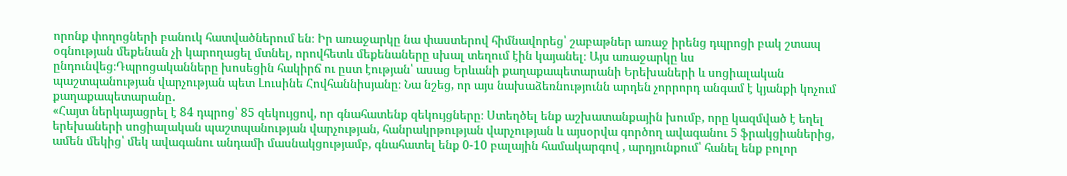որոնք փողոցների բանուկ հատվածներում են։ Իր առաջարկը նա փաստերով հիմնավորեց՝ շաբաթներ առաջ իրենց դպրոցի բակ շտապ օգնության մեքենան չի կարողացել մտնել, որովհետև մեքենաները սխալ տեղում էին կայանել։ Այս առաջարկը ևս ընդունվեց։Դպրոցականները խոսեցին հակիրճ ու ըստ էության՝ ասաց Երևանի քաղաքապետարանի Երեխաների և սոցիալական պաշտպանության վարչության պետ Լուսինե Հովհաննիսյանը։ Նա նշեց, որ այս նախաձեռնությունն արդեն չորրորդ անգամ է կյանքի կոչում քաղաքապետարանը․
«Հայտ ներկայացրել է 84 դպրոց՝ 85 զեկույցով, որ գնահատենք զեկույցները։ Ստեղծել ենք աշխատանքային խումբ, որը կազմված է եղել երեխաների սոցիալական պաշտպանության վարչության, հանրակրթության վարչության և այսօրվա գործող ավագանու 5 ֆրակցիաներից, ամեն մեկից՝ մեկ ավագանու անդամի մասնակցությամբ, գնահատել ենք 0-10 բալային համակարգով , արդյունքում՝ հանել ենք բոլոր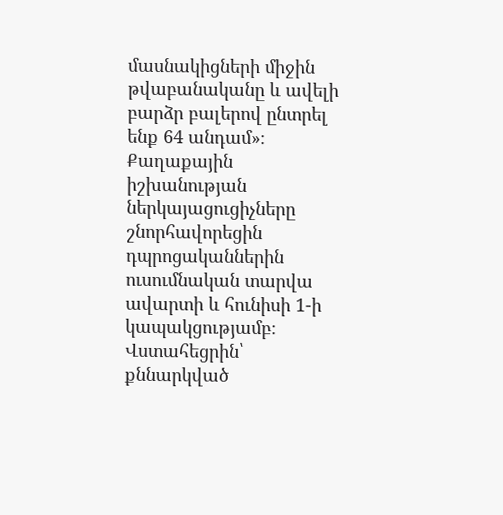մասնակիցների միջին թվաբանականը և ավելի բարձր բալերով ընտրել ենք 64 անդամ»։
Քաղաքային իշխանության ներկայացուցիչները շնորհավորեցին դպրոցականներին ուսումնական տարվա ավարտի և հունիսի 1-ի կապակցությամբ։ Վստահեցրին՝ քննարկված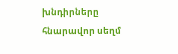խնդիրները հնարավոր սեղմ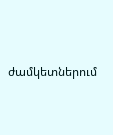ժամկետներում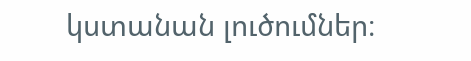կստանան լուծումներ։